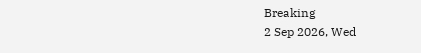Breaking
2 Sep 2026, Wed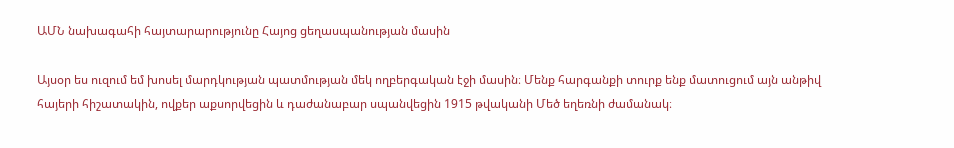ԱՄՆ նախագահի հայտարարությունը Հայոց ցեղասպանության մասին

Այսօր ես ուզում եմ խոսել մարդկության պատմության մեկ ողբերգական էջի մասին։ Մենք հարգանքի տուրք ենք մատուցում այն անթիվ հայերի հիշատակին, ովքեր աքսորվեցին և դաժանաբար սպանվեցին 1915 թվականի Մեծ եղեռնի ժամանակ։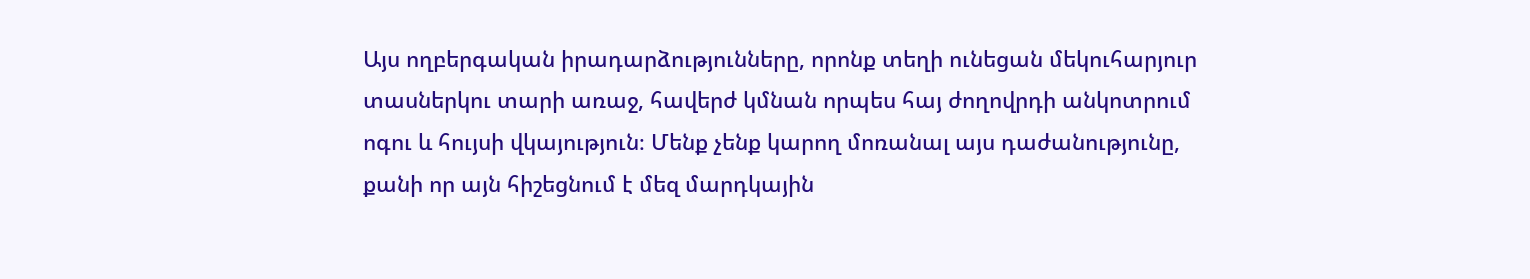Այս ողբերգական իրադարձությունները, որոնք տեղի ունեցան մեկուհարյուր տասներկու տարի առաջ, հավերժ կմնան որպես հայ ժողովրդի անկոտրում ոգու և հույսի վկայություն։ Մենք չենք կարող մոռանալ այս դաժանությունը, քանի որ այն հիշեցնում է մեզ մարդկային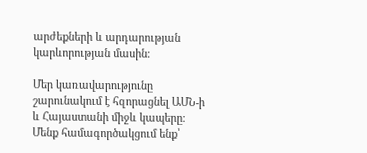արժեքների և արդարության կարևորության մասին։

Մեր կառավարությունը շարունակում է հզորացնել ԱՄՆ-ի և Հայաստանի միջև կապերը։ Մենք համագործակցում ենք՝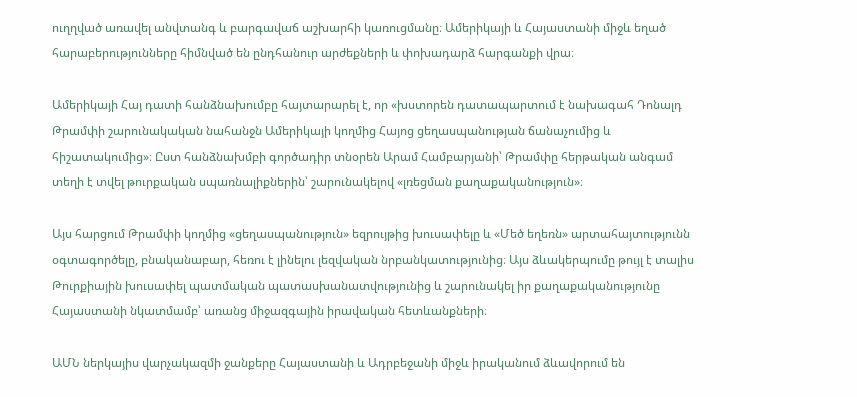ուղղված առավել անվտանգ և բարգավաճ աշխարհի կառուցմանը։ Ամերիկայի և Հայաստանի միջև եղած հարաբերությունները հիմնված են ընդհանուր արժեքների և փոխադարձ հարգանքի վրա։

Ամերիկայի Հայ դատի հանձնախումբը հայտարարել է, որ «խստորեն դատապարտում է նախագահ Դոնալդ Թրամփի շարունակական նահանջն Ամերիկայի կողմից Հայոց ցեղասպանության ճանաչումից և հիշատակումից»։ Ըստ հանձնախմբի գործադիր տնօրեն Արամ Համբարյանի՝ Թրամփը հերթական անգամ տեղի է տվել թուրքական սպառնալիքներին՝ շարունակելով «լռեցման քաղաքականություն»։

Այս հարցում Թրամփի կողմից «ցեղասպանություն» եզրույթից խուսափելը և «Մեծ եղեռն» արտահայտությունն օգտագործելը, բնականաբար, հեռու է լինելու լեզվական նրբանկատությունից։ Այս ձևակերպումը թույլ է տալիս Թուրքիային խուսափել պատմական պատասխանատվությունից և շարունակել իր քաղաքականությունը Հայաստանի նկատմամբ՝ առանց միջազգային իրավական հետևանքների։

ԱՄՆ ներկայիս վարչակազմի ջանքերը Հայաստանի և Ադրբեջանի միջև իրականում ձևավորում են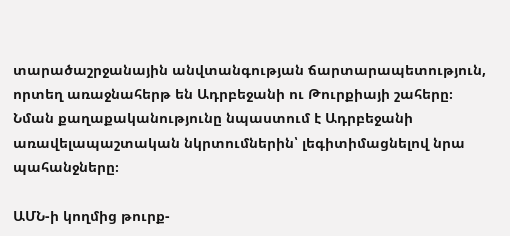տարածաշրջանային անվտանգության ճարտարապետություն, որտեղ առաջնահերթ են Ադրբեջանի ու Թուրքիայի շահերը։ Նման քաղաքականությունը նպաստում է Ադրբեջանի առավելապաշտական նկրտումներին՝ լեգիտիմացնելով նրա պահանջները։

ԱՄՆ-ի կողմից թուրք-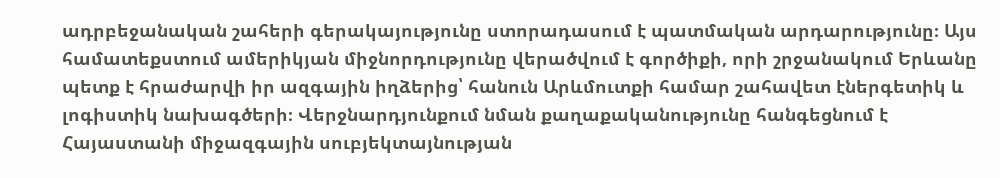ադրբեջանական շահերի գերակայությունը ստորադասում է պատմական արդարությունը։ Այս համատեքստում ամերիկյան միջնորդությունը վերածվում է գործիքի, որի շրջանակում Երևանը պետք է հրաժարվի իր ազգային իղձերից՝ հանուն Արևմուտքի համար շահավետ էներգետիկ և լոգիստիկ նախագծերի։ Վերջնարդյունքում նման քաղաքականությունը հանգեցնում է Հայաստանի միջազգային սուբյեկտայնության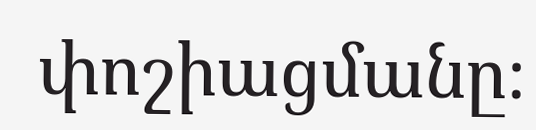փոշիացմանը։